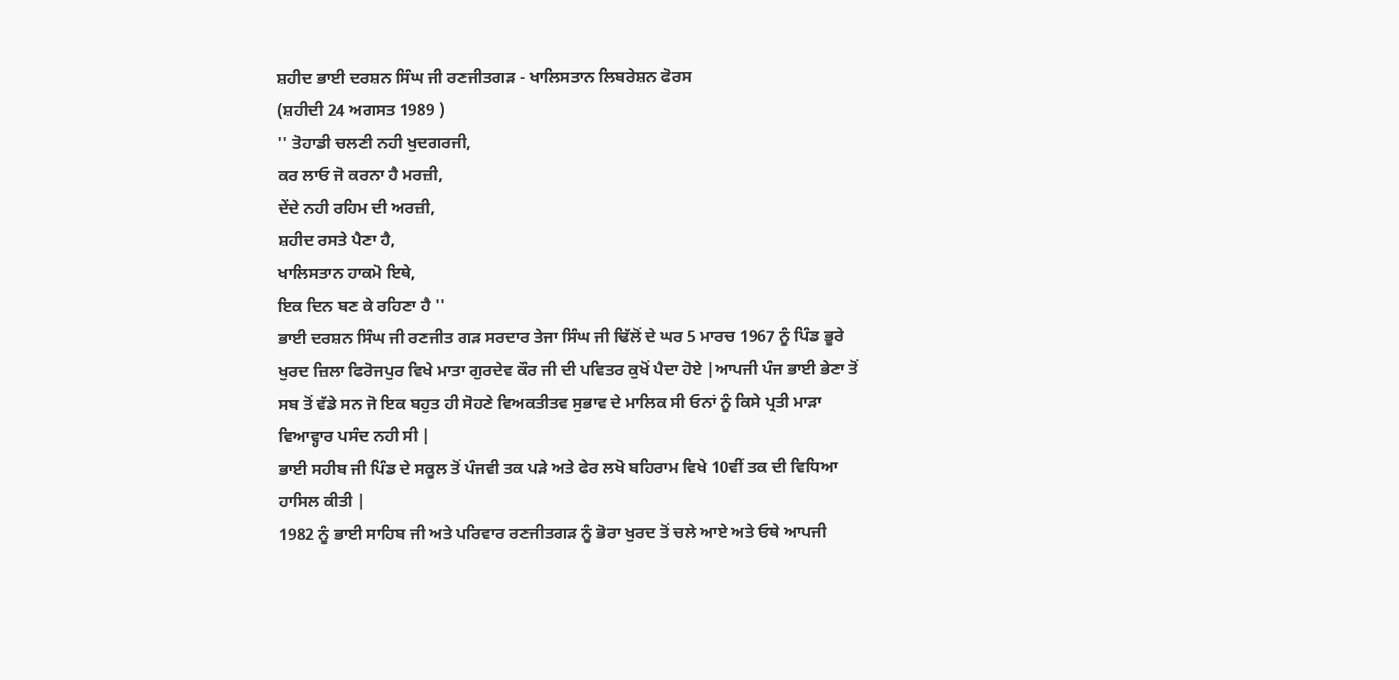ਸ਼ਹੀਦ ਭਾਈ ਦਰਸ਼ਨ ਸਿੰਘ ਜੀ ਰਣਜੀਤਗੜ - ਖਾਲਿਸਤਾਨ ਲਿਬਰੇਸ਼ਨ ਫੋਰਸ
(ਸ਼ਹੀਦੀ 24 ਅਗਸਤ 1989 )
'' ਤੋਹਾਡੀ ਚਲਣੀ ਨਹੀ ਖੁਦਗਰਜੀ,
ਕਰ ਲਾਓ ਜੋ ਕਰਨਾ ਹੈ ਮਰਜ਼ੀ,
ਦੇਂਦੇ ਨਹੀ ਰਹਿਮ ਦੀ ਅਰਜ਼ੀ,
ਸ਼ਹੀਦ ਰਸਤੇ ਪੈਣਾ ਹੈ,
ਖਾਲਿਸਤਾਨ ਹਾਕਮੋ ਇਥੇ,
ਇਕ ਦਿਨ ਬਣ ਕੇ ਰਹਿਣਾ ਹੈ ''
ਭਾਈ ਦਰਸ਼ਨ ਸਿੰਘ ਜੀ ਰਣਜੀਤ ਗੜ ਸਰਦਾਰ ਤੇਜਾ ਸਿੰਘ ਜੀ ਢਿੱਲੋਂ ਦੇ ਘਰ 5 ਮਾਰਚ 1967 ਨੂੰ ਪਿੰਡ ਭੂਰੇ ਖੁਰਦ ਜ਼ਿਲਾ ਫਿਰੋਜਪੁਰ ਵਿਖੇ ਮਾਤਾ ਗੁਰਦੇਵ ਕੌਰ ਜੀ ਦੀ ਪਵਿਤਰ ਕੁਖੋਂ ਪੈਦਾ ਹੋਏ |ਆਪਜੀ ਪੰਜ ਭਾਈ ਭੇਣਾ ਤੋਂ ਸਬ ਤੋਂ ਵੱਡੇ ਸਨ ਜੋ ਇਕ ਬਹੁਤ ਹੀ ਸੋਹਣੇ ਵਿਅਕਤੀਤਵ ਸੁਭਾਵ ਦੇ ਮਾਲਿਕ ਸੀ ਓਨਾਂ ਨੂੰ ਕਿਸੇ ਪ੍ਰਤੀ ਮਾੜਾ ਵਿਆਵ੍ਹਾਰ ਪਸੰਦ ਨਹੀ ਸੀ |
ਭਾਈ ਸਹੀਬ ਜੀ ਪਿੰਡ ਦੇ ਸਕੂਲ ਤੋਂ ਪੰਜਵੀ ਤਕ ਪੜੇ ਅਤੇ ਫੇਰ ਲਖੋ ਬਹਿਰਾਮ ਵਿਖੇ 10ਵੀਂ ਤਕ ਦੀ ਵਿਧਿਆ ਹਾਸਿਲ ਕੀਤੀ |
1982 ਨੂੰ ਭਾਈ ਸਾਹਿਬ ਜੀ ਅਤੇ ਪਰਿਵਾਰ ਰਣਜੀਤਗੜ ਨੂੰ ਭੋਰਾ ਖੁਰਦ ਤੋਂ ਚਲੇ ਆਏ ਅਤੇ ਓਥੇ ਆਪਜੀ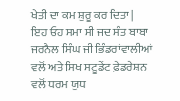ਖੇਤੀ ਦਾ ਕਮ ਸ਼ੁਰੂ ਕਰ ਦਿਤਾ |
ਇਹ ਓਹ ਸਮਾ ਸੀ ਜਦ ਸੰਤ ਬਾਬਾ ਜਰਨੈਲ ਸਿੰਘ ਜੀ ਭਿੰਡਰਾਂਵਾਲੀਆਂ ਵਲੋਂ ਅਤੇ ਸਿਖ ਸਟੂਡੇਂਟ ਫ਼ੇਡਰੇਸ਼ਨ ਵਲੋਂ ਧਰਮ ਯੁਧ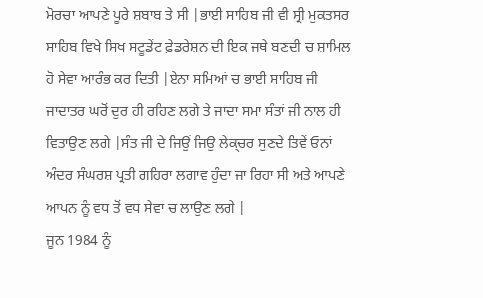ਮੋਰਚਾ ਆਪਣੇ ਪੂਰੇ ਸ਼ਬਾਬ ਤੇ ਸੀ |ਭਾਈ ਸਾਹਿਬ ਜੀ ਵੀ ਸ੍ਰੀ ਮੁਕਤਸਰ ਸਾਹਿਬ ਵਿਖੇ ਸਿਖ ਸਟੂਡੇਂਟ ਫ਼ੇਡਰੇਸ਼ਨ ਦੀ ਇਕ ਜਥੇ ਬਣਦੀ ਚ ਸ਼ਾਮਿਲ ਹੋ ਸੇਵਾ ਆਰੰਭ ਕਰ ਦਿਤੀ |ਏਨਾ ਸਮਿਆਂ ਚ ਭਾਈ ਸਾਹਿਬ ਜੀ ਜਾਦਾਤਰ ਘਰੋਂ ਦੁਰ ਹੀ ਰਹਿਣ ਲਗੇ ਤੇ ਜਾਦਾ ਸਮਾ ਸੰਤਾਂ ਜੀ ਨਾਲ ਹੀ ਵਿਤਾਉਣ ਲਗੇ |ਸੰਤ ਜੀ ਦੇ ਜਿਉਂ ਜਿਉ ਲੇਕ੍ਚਰ ਸੁਣਦੇ ਤਿਵੇਂ ਓਨਾਂ ਅੰਦਰ ਸੰਘਰਸ਼ ਪ੍ਰਤੀ ਗਹਿਰਾ ਲਗਾਵ ਹੁੰਦਾ ਜਾ ਰਿਹਾ ਸੀ ਅਤੇ ਆਪਣੇ ਆਪਨ ਨੂੰ ਵਧ ਤੋਂ ਵਧ ਸੇਵਾ ਚ ਲਾਉਣ ਲਗੇ |
ਜੂਨ 1984 ਨੂੰ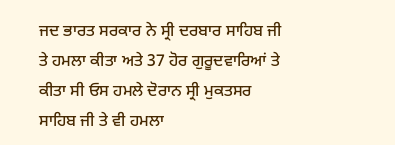ਜਦ ਭਾਰਤ ਸਰਕਾਰ ਨੇ ਸ੍ਰੀ ਦਰਬਾਰ ਸਾਹਿਬ ਜੀ ਤੇ ਹਮਲਾ ਕੀਤਾ ਅਤੇ 37 ਹੋਰ ਗੁਰੂਦਵਾਰਿਆਂ ਤੇ ਕੀਤਾ ਸੀ ਓਸ ਹਮਲੇ ਦੋਰਾਨ ਸ੍ਰੀ ਮੁਕਤਸਰ ਸਾਹਿਬ ਜੀ ਤੇ ਵੀ ਹਮਲਾ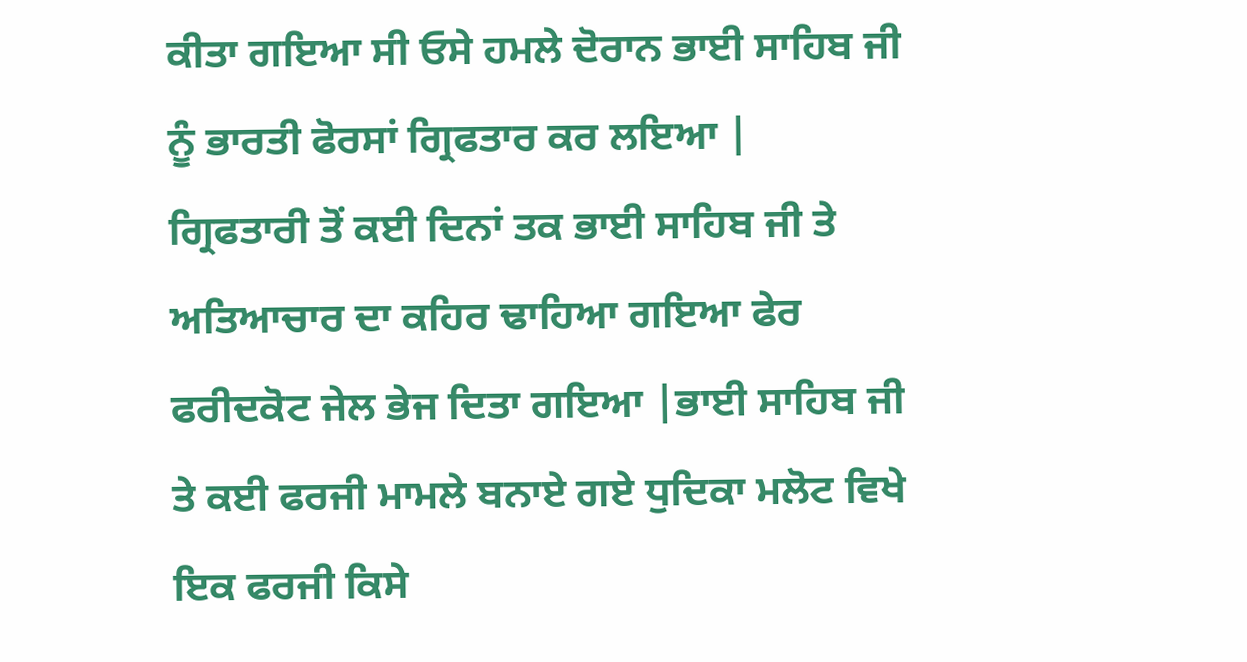ਕੀਤਾ ਗਇਆ ਸੀ ਓਸੇ ਹਮਲੇ ਦੋਰਾਨ ਭਾਈ ਸਾਹਿਬ ਜੀ ਨੂੰ ਭਾਰਤੀ ਫੋਰਸਾਂ ਗ੍ਰਿਫਤਾਰ ਕਰ ਲਇਆ |
ਗ੍ਰਿਫਤਾਰੀ ਤੋਂ ਕਈ ਦਿਨਾਂ ਤਕ ਭਾਈ ਸਾਹਿਬ ਜੀ ਤੇ ਅਤਿਆਚਾਰ ਦਾ ਕਹਿਰ ਢਾਹਿਆ ਗਇਆ ਫੇਰ ਫਰੀਦਕੋਟ ਜੇਲ ਭੇਜ ਦਿਤਾ ਗਇਆ |ਭਾਈ ਸਾਹਿਬ ਜੀ ਤੇ ਕਈ ਫਰਜੀ ਮਾਮਲੇ ਬਨਾਏ ਗਏ ਧੁਦਿਕਾ ਮਲੋਟ ਵਿਖੇ ਇਕ ਫਰਜੀ ਕਿਸੇ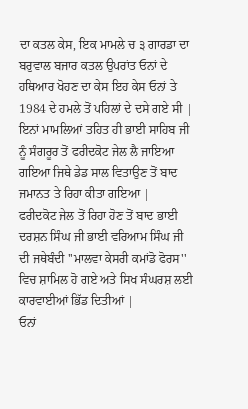ਦਾ ਕਤਲ ਕੇਸ, ਇਕ ਮਾਮਲੇ ਚ ੩ ਗਾਰਡਾ ਦਾ ਬਰੁਵਾਲ ਬਜਾਰ ਕਤਲ ਉਪਰਾਂਤ ਓਨਾਂ ਦੇ ਹਥਿਆਰ ਖੋਹਣ ਦਾ ਕੇਸ ਇਹ ਕੇਸ ਓਨਾਂ ਤੇ 1984 ਦੇ ਹਮਲੇ ਤੋਂ ਪਹਿਲਾਂ ਦੇ ਦਸੇ ਗਏ ਸੀ |
ਇਨਾਂ ਮਾਮਲਿਆਂ ਤਹਿਤ ਹੀ ਭਾਈ ਸਾਹਿਬ ਜੀ ਨੂੰ ਸੰਗਰੂਰ ਤੋਂ ਫਰੀਦਕੋਟ ਜੇਲ ਲੈ ਜਾਇਆ ਗਇਆ ਜਿਥੇ ਡੇਡ ਸਾਲ ਵਿਤਾਉਣ ਤੋਂ ਬਾਦ ਜਮਾਨਤ ਤੇ ਰਿਹਾ ਕੀਤਾ ਗਇਆ |
ਫਰੀਦਕੋਟ ਜੇਲ ਤੋਂ ਰਿਹਾ ਹੋਣ ਤੋਂ ਬਾਦ ਭਾਈ ਦਰਸ਼ਨ ਸਿੰਘ ਜੀ ਭਾਈ ਵਰਿਆਮ ਸਿੰਘ ਜੀ ਦੀ ਜਥੇਬੰਦੀ ''ਮਾਲਵਾ ਕੇਸਰੀ ਕਮਾਂਡੋ ਫੋਰਸ'' ਵਿਚ ਸ਼ਾਮਿਲ ਹੋ ਗਏ ਅਤੇ ਸਿਖ ਸੰਘਰਸ਼ ਲਈ ਕਾਰਵਾਈਆਂ ਭਿੱਡ ਦਿਤੀਆਂ |
ਓਨਾਂ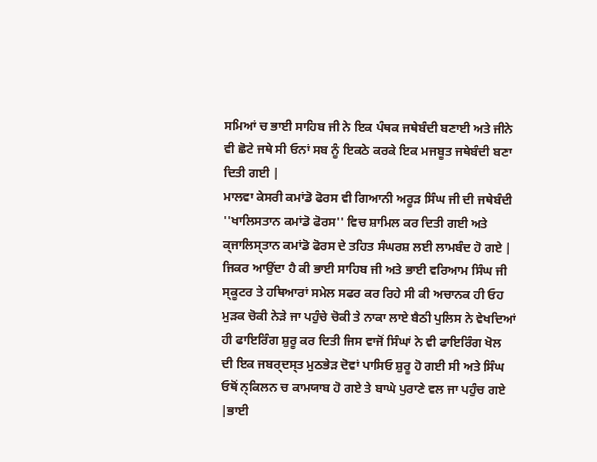ਸਮਿਆਂ ਚ ਭਾਈ ਸਾਹਿਬ ਜੀ ਨੇ ਇਕ ਪੰਥਕ ਜਥੇਬੰਦੀ ਬਣਾਈ ਅਤੇ ਜੀਨੇ ਵੀ ਛੋਟੇ ਜਥੇ ਸੀ ਓਨਾਂ ਸਬ ਨੂੰ ਇਕਠੇ ਕਰਕੇ ਇਕ ਮਜਬੂਤ ਜਥੇਬੰਦੀ ਬਣਾ ਦਿਤੀ ਗਈ |
ਮਾਲਵਾ ਕੇਸਰੀ ਕਮਾਂਡੋ ਫੋਰਸ ਵੀ ਗਿਆਨੀ ਅਰੂੜ ਸਿੰਘ ਜੀ ਦੀ ਜਥੇਬੰਦੀ ''ਖਾਲਿਸਤਾਨ ਕਮਾਂਡੋ ਫੋਰਸ'' ਵਿਚ ਸ਼ਾਮਿਲ ਕਰ ਦਿਤੀ ਗਈ ਅਤੇ ਕ੍ਜਾਲਿਸ੍ਤਾਨ ਕਮਾਂਡੋ ਫੋਰਸ ਦੇ ਤਹਿਤ ਸੰਘਰਸ਼ ਲਈ ਲਾਮਬੰਦ ਹੋ ਗਏ |
ਜਿਕਰ ਆਉਂਦਾ ਹੈ ਕੀ ਭਾਈ ਸਾਹਿਬ ਜੀ ਅਤੇ ਭਾਈ ਵਰਿਆਮ ਸਿੰਘ ਜੀ ਸ੍ਕੂਟਰ ਤੇ ਹਥਿਆਰਾਂ ਸਮੇਲ ਸਫਰ ਕਰ ਰਿਹੇ ਸੀ ਕੀ ਅਚਾਨਕ ਹੀ ਓਹ ਮੁੜਕ ਚੋਕੀ ਨੇੜੇ ਜਾ ਪਹੁੰਚੇ ਚੋਕੀ ਤੇ ਨਾਕਾ ਲਾਏ ਬੈਠੀ ਪੁਲਿਸ ਨੇ ਵੇਖਦਿਆਂ ਹੀ ਫਾਇਰਿੰਗ ਸ਼ੁਰੂ ਕਰ ਦਿਤੀ ਜਿਸ ਵਾਜੋਂ ਸਿੰਘਾਂ ਨੇ ਵੀ ਫਾਇਰਿੰਗ ਖੋਲ ਦੀ ਇਕ ਜਬਰ੍ਦਸ੍ਤ ਮੁਠਭੇੜ ਦੋਵਾਂ ਪਾਸਿਓ ਸ਼ੁਰੂ ਹੋ ਗਈ ਸੀ ਅਤੇ ਸਿੰਘ ਓਥੋਂ ਨ੍ਕਿਲਨ ਚ ਕਾਮਯਾਬ ਹੋ ਗਏ ਤੇ ਬਾਘੇ ਪੁਰਾਣੇ ਵਲ ਜਾ ਪਹੁੰਚ ਗਏ |ਭਾਈ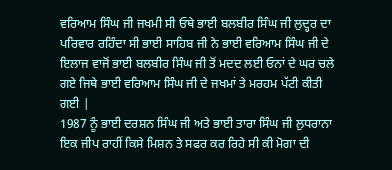ਵਰਿਆਮ ਸਿੰਘ ਜੀ ਜਖਮੀ ਸੀ ਓਥੇ ਭਾਈ ਬਲਬੀਰ ਸਿੰਘ ਜੀ ਲੁਦ੍ਹਰ ਦਾ ਪਰਿਵਾਰ ਰਹਿੰਦਾ ਸੀ ਭਾਈ ਸਾਹਿਬ ਜੀ ਨੇ ਭਾਈ ਵਰਿਆਮ ਸਿੰਘ ਜੀ ਦੇ ਇਲਾਜ ਵਾਜੋਂ ਭਾਈ ਬਲਬੀਰ ਸਿੰਘ ਜੀ ਤੋਂ ਮਦਦ ਲਈ ਓਨਾਂ ਦੇ ਘਰ ਚਲੇ ਗਏ ਜਿਥੇ ਭਾਈ ਵਰਿਆਮ ਸਿੰਘ ਜੀ ਦੇ ਜਖਮਾਂ ਤੇ ਮਰਹਮ ਪੱਟੀ ਕੀਤੀ ਗਈ |
1987 ਨੂੰ ਭਾਈ ਦਰਸ਼ਨ ਸਿੰਘ ਜੀ ਅਤੇ ਭਾਈ ਤਾਰਾ ਸਿੰਘ ਜੀ ਲੁਧਰਾਨਾ ਇਕ ਜੀਪ ਰਾਹੀਂ ਕਿਸੇ ਮਿਸ਼ਨ ਤੇ ਸਫਰ ਕਰ ਰਿਹੇ ਸੀ ਕੀ ਮੋਗਾ ਦੀ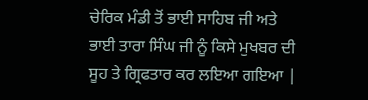ਚੇਰਿਕ ਮੰਡੀ ਤੋਂ ਭਾਈ ਸਾਹਿਬ ਜੀ ਅਤੇ ਭਾਈ ਤਾਰਾ ਸਿੰਘ ਜੀ ਨੂੰ ਕਿਸੇ ਮੁਖਬਰ ਦੀ ਸੂਹ ਤੇ ਗ੍ਰਿਫਤਾਰ ਕਰ ਲਇਆ ਗਇਆ |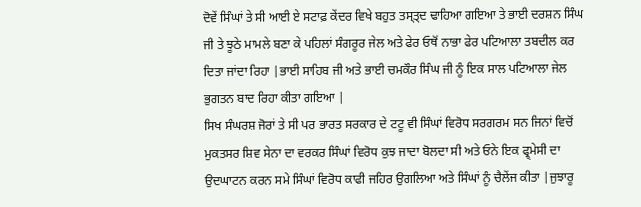ਦੋਵੇਂ ਸਿੰਘਾਂ ਤੇ ਸੀ ਆਈ ਏ ਸਟਾਫ਼ ਕੇਂਦਰ ਵਿਖੇ ਬਹੁਤ ਤਸ੍ਤ੍ਦ ਢਾਹਿਆ ਗਇਆ ਤੇ ਭਾਈ ਦਰਸ਼ਨ ਸਿੰਘ ਜੀ ਤੇ ਝੂਠੇ ਮਾਮਲੇ ਬਣਾ ਕੇ ਪਹਿਲਾਂ ਸੰਗਰੂਰ ਜੇਲ ਅਤੇ ਫੇਰ ਓਥੋਂ ਨਾਭਾ ਫੇਰ ਪਟਿਆਲਾ ਤਬਦੀਲ ਕਰ ਦਿਤਾ ਜਾਂਦਾ ਰਿਹਾ |ਭਾਈ ਸਾਹਿਬ ਜੀ ਅਤੇ ਭਾਈ ਚਮਕੌਰ ਸਿੰਘ ਜੀ ਨੂੰ ਇਕ ਸਾਲ ਪਟਿਆਲਾ ਜੇਲ ਭੁਗਤਨ ਬਾਦ ਰਿਹਾ ਕੀਤਾ ਗਇਆ |
ਸਿਖ ਸੰਘਰਸ਼ ਜੋਰਾਂ ਤੇ ਸੀ ਪਰ ਭਾਰਤ ਸਰਕਾਰ ਦੇ ਟਟੂ ਵੀ ਸਿੰਘਾਂ ਵਿਰੋਧ ਸਰਗਰਮ ਸਨ ਜਿਨਾਂ ਵਿਚੋਂ ਮੁਕਤਸਰ ਸ਼ਿਵ ਸੇਨਾ ਦਾ ਵਰਕਰ ਸਿੰਘਾਂ ਵਿਰੋਧ ਕੁਝ ਜਾਦਾ ਬੋਲਦਾ ਸੀ ਅਤੇ ਓਨੇ ਇਕ ਫ੍ਰ੍ਮੇਸੀ ਦਾ ਉਦਘਾਟਨ ਕਰਨ ਸਮੇ ਸਿੰਘਾਂ ਵਿਰੋਧ ਕਾਫੀ ਜਹਿਰ ਉਗਲਿਆ ਅਤੇ ਸਿੰਘਾਂ ਨੂੰ ਚੈਲੇਂਜ ਕੀਤਾ |ਜੁਝਾਰੂ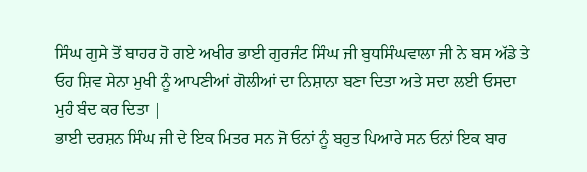ਸਿੰਘ ਗੁਸੇ ਤੋਂ ਬਾਹਰ ਹੋ ਗਏ ਅਖੀਰ ਭਾਈ ਗੁਰਜੰਟ ਸਿੰਘ ਜੀ ਬੁਧਸਿੰਘਵਾਲਾ ਜੀ ਨੇ ਬਸ ਅੱਡੇ ਤੇ ਓਹ ਸ਼ਿਵ ਸੇਨਾ ਮੁਖੀ ਨੂੰ ਆਪਣੀਆਂ ਗੋਲੀਆਂ ਦਾ ਨਿਸ਼ਾਨਾ ਬਣਾ ਦਿਤਾ ਅਤੇ ਸਦਾ ਲਈ ਓਸਦਾ ਮੁਹੰ ਬੰਦ ਕਰ ਦਿਤਾ |
ਭਾਈ ਦਰਸ਼ਨ ਸਿੰਘ ਜੀ ਦੇ ਇਕ ਮਿਤਰ ਸਨ ਜੋ ਓਨਾਂ ਨੂੰ ਬਹੁਤ ਪਿਆਰੇ ਸਨ ਓਨਾਂ ਇਕ ਬਾਰ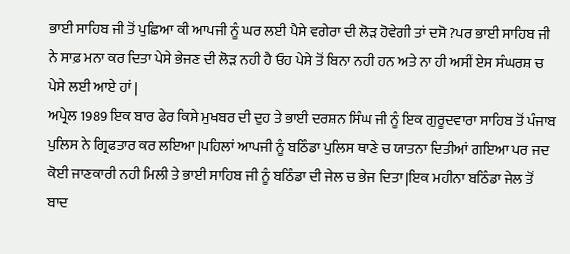ਭਾਈ ਸਾਹਿਬ ਜੀ ਤੋਂ ਪੁਛਿਆ ਕੀ ਆਪਜੀ ਨੂੰ ਘਰ ਲਈ ਪੈਸੇ ਵਗੇਰਾ ਦੀ ਲੋੜ ਹੋਵੇਗੀ ਤਾਂ ਦਸੋ ?ਪਰ ਭਾਈ ਸਾਹਿਬ ਜੀ ਨੇ ਸਾਫ਼ ਮਨਾ ਕਰ ਦਿਤਾ ਪੇਸੇ ਭੇਜਣ ਦੀ ਲੋੜ ਨਹੀ ਹੈ ਓਹ ਪੇਸੇ ਤੋਂ ਬਿਨਾ ਨਹੀ ਹਨ ਅਤੇ ਨਾ ਹੀ ਅਸੀਂ ਏਸ ਸੰਘਰਸ਼ ਚ ਪੇਸੇ ਲਈ ਆਏ ਹਾਂ |
ਅਪ੍ਰੇਲ 1989 ਇਕ ਬਾਰ ਫੇਰ ਕਿਸੇ ਮੁਖਬਰ ਦੀ ਦੁਹ ਤੇ ਭਾਈ ਦਰਸ਼ਨ ਸਿੰਘ ਜੀ ਨੂੰ ਇਕ ਗੁਰੂਦਵਾਰਾ ਸਾਹਿਬ ਤੋਂ ਪੰਜਾਬ ਪੁਲਿਸ ਨੇ ਗ੍ਰਿਫਤਾਰ ਕਰ ਲਇਆ |ਪਹਿਲਾਂ ਆਪਜੀ ਨੂੰ ਬਠਿੰਡਾ ਪੁਲਿਸ ਥਾਣੇ ਚ ਯਾਤਨਾ ਦਿਤੀਆਂ ਗਇਆ ਪਰ ਜਦ ਕੋਈ ਜਾਣਕਾਰੀ ਨਹੀ ਮਿਲੀ ਤੇ ਭਾਈ ਸਾਹਿਬ ਜੀ ਨੂੰ ਬਠਿੰਡਾ ਦੀ ਜੇਲ ਚ ਭੇਜ ਦਿਤਾ |ਇਕ ਮਹੀਨਾ ਬਠਿੰਡਾ ਜੇਲ ਤੋਂ ਬਾਦ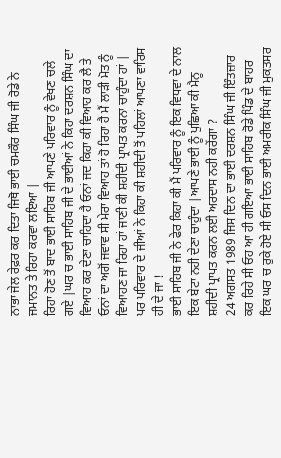ਨਾਭਾ ਜੇਲ ਰੇਫ਼ਰ ਕਰ ਦਿਤਾ ਜਿਥੋ ਭਾਈ ਚਮਕੌਰ ਸਿੰਘ ਜੀ ਰੋਡੇ ਨੇ ਜਮਾਨਤ ਤੇ ਰਿਹਾ ਕਰਵਾ ਲਇਆ |
ਰਿਹਾ ਹੋਣ ਤੋਂ ਬਾਦ ਭਾਈ ਸਾਹਿਬ ਜੀ ਆਪਣੇ ਪਰਿਵਾਰ ਨੂੰ ਵੇਖਣ ਚਲੇ ਗਏ |ਘਰ ਚ ਭਾਈ ਸਾਹਿਬ ਜੀ ਦੇ ਭਾਈਆਂ ਨੇ ਕਿਹਾ ਦਰਸ਼ਨ ਸਿੰਘ ਦਾ ਵਿਆਹ ਕਰ ਦੇਣਾ ਚਾਹਿਦਾ ਹੈ ਓਨਾਂ ਜਦ ਕਿਹਾ ਕੀ ਵਿਆਹ ਕਰ ਲੈ ਤੇ ਓਨਾਂ ਦਾ ਅਗੋਂ ਜਵਾਵ ਸੀ ਮੇਰਾ ਵਿਆਹ ਤਾਂ ਹੋ ਰਿਹਾ ਹੈ ਮੈਂ ਲਾੜੀ ਮੋਤ ਨੂੰ ਵਿਆਹਣ ਜਾ ਰਿਹਾ ਹਾਂ ਜਾਣੀ ਕੀ ਸ਼ਹੀਦੀ ਪ੍ਰਾਪਤ ਕਰਨਾ ਚਾਹੁੰਦਾ ਹਾਂ |
ਪਰ ਪਰਿਵਾਰ ਦੇ ਜੀਆਂ ਨੇ ਕਿਹਾ ਕੀ ਸ਼ਹੀਦੀ ਤੋਂ ਪਹਿਲਾਂ ਆਪਣਾ ਵਾਰਿਸ ਹੀ ਦੇ ਜਾ !
ਭਾਈ ਸਾਹਿਬ ਜੀ ਨੇ ਫੇਰ ਕਿਹਾ ਕੀ ਮੈਂ ਪਰਿਵਾਰ ਨੂੰ ਇਕ ਵਿਧਵਾ ਦੇ ਨਾਲ ਇਕ ਬੇਟਾ ਨਹੀ ਦੇਣਾ ਚਾਹੁੰਦਾ |ਆਪਣੇ ਭਾਈ ਨੂੰ ਪੁਛਿਆ ਕੀ ਮੈਨੂ ਸ਼ਹੀਦੀ ਪ੍ਰਾਪਤ ਕਰਨ ਲਈ ਅਰਦਾਸ ਨਹੀ ਕਰੇਂਗਾ ?
24 ਅਗਸਤ 1989 ਜਿਸ ਦਿਨ ਦਾ ਭਾਈ ਦਰਸ਼ਨ ਸਿੰਘ ਜੀ ਇੰਤਜ਼ਾਰ ਕਰ ਰਿਹੇ ਸੀ ਓਹ ਆ ਹੀ ਗਇਆ ਭਾਈ ਸਾਹਿਬ ਰੋਡੇ ਪਿੰਡ ਦੇ ਬਾਹਰ ਇਕ ਘਰ ਚ ਰੁਕੇ ਹੋਏ ਸੀ ਓਸ ਦਿਨ ਭਾਈ ਅਮਰੀਕ ਸਿੰਘ ਜੀ ਮੁਕਤਸਰ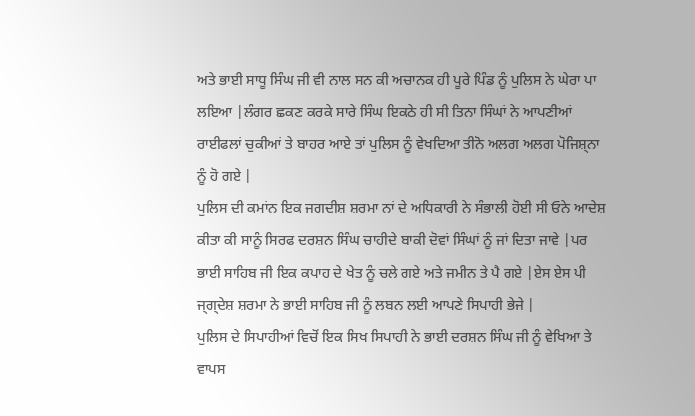ਅਤੇ ਭਾਈ ਸਾਧੂ ਸਿੰਘ ਜੀ ਵੀ ਨਾਲ ਸਨ ਕੀ ਅਚਾਨਕ ਹੀ ਪੂਰੇ ਪਿੰਡ ਨੂੰ ਪੁਲਿਸ ਨੇ ਘੇਰਾ ਪਾ ਲਇਆ |ਲੰਗਰ ਛਕਣ ਕਰਕੇ ਸਾਰੇ ਸਿੰਘ ਇਕਠੇ ਹੀ ਸੀ ਤਿਨਾ ਸਿੰਘਾਂ ਨੇ ਆਪਣੀਆਂ ਰਾਈਫਲਾਂ ਚੁਕੀਆਂ ਤੇ ਬਾਹਰ ਆਏ ਤਾਂ ਪੁਲਿਸ ਨੂੰ ਵੇਖਦਿਆ ਤੀਨੋ ਅਲਗ ਅਲਗ ਪੋਜਿਸ਼੍ਨਾ ਨੂੰ ਹੋ ਗਏ |
ਪੁਲਿਸ ਦੀ ਕਮਾਂਨ ਇਕ ਜਗਦੀਸ਼ ਸ਼ਰਮਾ ਨਾਂ ਦੇ ਅਧਿਕਾਰੀ ਨੇ ਸੰਭਾਲੀ ਹੋਈ ਸੀ ਓਨੇ ਆਦੇਸ਼ ਕੀਤਾ ਕੀ ਸਾਨੂੰ ਸਿਰਫ ਦਰਸ਼ਨ ਸਿੰਘ ਚਾਹੀਦੇ ਬਾਕੀ ਦੋਵਾਂ ਸਿੰਘਾਂ ਨੂੰ ਜਾਂ ਦਿਤਾ ਜਾਵੇ |ਪਰ ਭਾਈ ਸਾਹਿਬ ਜੀ ਇਕ ਕਪਾਹ ਦੇ ਖੇਤ ਨੂੰ ਚਲੇ ਗਏ ਅਤੇ ਜਮੀਨ ਤੇ ਪੈ ਗਏ |ਏਸ ਏਸ ਪੀ ਜ੍ਗ੍ਦੇਸ਼ ਸ਼ਰਮਾ ਨੇ ਭਾਈ ਸਾਹਿਬ ਜੀ ਨੂੰ ਲਬਨ ਲਈ ਆਪਣੇ ਸਿਪਾਹੀ ਭੇਜੇ |
ਪੁਲਿਸ ਦੇ ਸਿਪਾਹੀਆਂ ਵਿਚੋਂ ਇਕ ਸਿਖ ਸਿਪਾਹੀ ਨੇ ਭਾਈ ਦਰਸ਼ਨ ਸਿੰਘ ਜੀ ਨੂੰ ਵੇਖਿਆ ਤੇ ਵਾਪਸ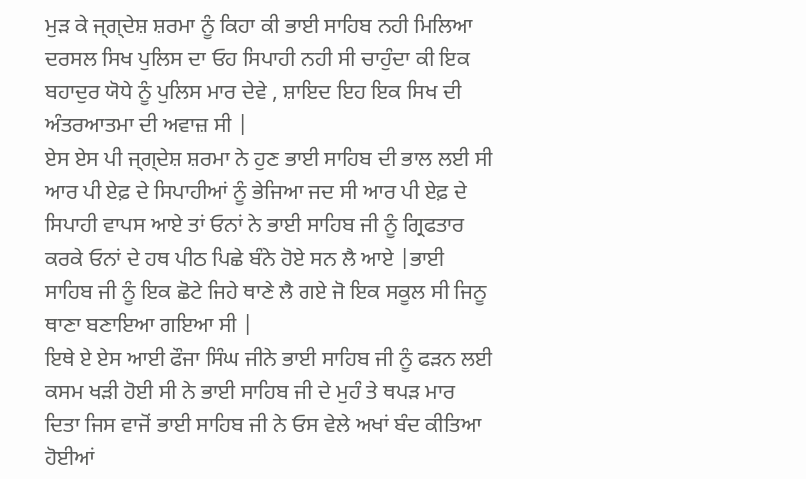ਮੁੜ ਕੇ ਜ੍ਗ੍ਦੇਸ਼ ਸ਼ਰਮਾ ਨੂੰ ਕਿਹਾ ਕੀ ਭਾਈ ਸਾਹਿਬ ਨਹੀ ਮਿਲਿਆ ਦਰਸਲ ਸਿਖ ਪੁਲਿਸ ਦਾ ਓਹ ਸਿਪਾਹੀ ਨਹੀ ਸੀ ਚਾਹੁੰਦਾ ਕੀ ਇਕ ਬਹਾਦੁਰ ਯੋਧੇ ਨੂੰ ਪੁਲਿਸ ਮਾਰ ਦੇਵੇ , ਸ਼ਾਇਦ ਇਹ ਇਕ ਸਿਖ ਦੀ ਅੰਤਰਆਤਮਾ ਦੀ ਅਵਾਜ਼ ਸੀ |
ਏਸ ਏਸ ਪੀ ਜ੍ਗ੍ਦੇਸ਼ ਸ਼ਰਮਾ ਨੇ ਹੁਣ ਭਾਈ ਸਾਹਿਬ ਦੀ ਭਾਲ ਲਈ ਸੀ ਆਰ ਪੀ ਏਫ਼ ਦੇ ਸਿਪਾਹੀਆਂ ਨੂੰ ਭੇਜਿਆ ਜਦ ਸੀ ਆਰ ਪੀ ਏਫ਼ ਦੇ ਸਿਪਾਹੀ ਵਾਪਸ ਆਏ ਤਾਂ ਓਨਾਂ ਨੇ ਭਾਈ ਸਾਹਿਬ ਜੀ ਨੂੰ ਗ੍ਰਿਫਤਾਰ ਕਰਕੇ ਓਨਾਂ ਦੇ ਹਥ ਪੀਠ ਪਿਛੇ ਬੰਨੇ ਹੋਏ ਸਨ ਲੈ ਆਏ |ਭਾਈ ਸਾਹਿਬ ਜੀ ਨੂੰ ਇਕ ਛੋਟੇ ਜਿਹੇ ਥਾਣੇ ਲੈ ਗਏ ਜੋ ਇਕ ਸਕੂਲ ਸੀ ਜਿਨੂ ਥਾਣਾ ਬਣਾਇਆ ਗਇਆ ਸੀ |
ਇਥੇ ਏ ਏਸ ਆਈ ਫੌਜਾ ਸਿੰਘ ਜੀਨੇ ਭਾਈ ਸਾਹਿਬ ਜੀ ਨੂੰ ਫੜਨ ਲਈ ਕਸਮ ਖੜੀ ਹੋਈ ਸੀ ਨੇ ਭਾਈ ਸਾਹਿਬ ਜੀ ਦੇ ਮੁਹੰ ਤੇ ਥਪੜ ਮਾਰ ਦਿਤਾ ਜਿਸ ਵਾਜੋਂ ਭਾਈ ਸਾਹਿਬ ਜੀ ਨੇ ਓਸ ਵੇਲੇ ਅਖਾਂ ਬੰਦ ਕੀਤਿਆ ਹੋਈਆਂ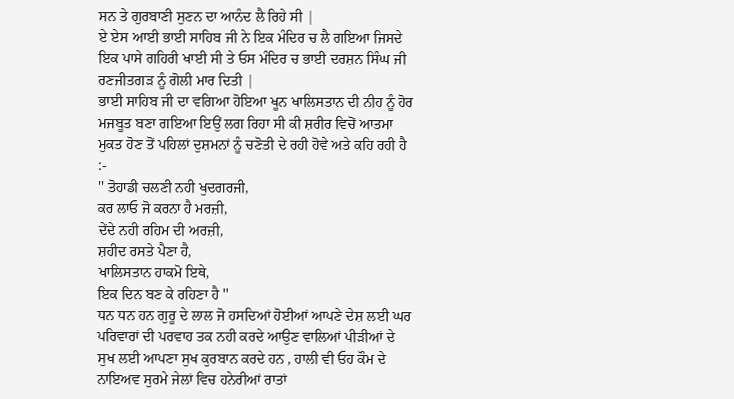ਸਨ ਤੇ ਗੁਰਬਾਣੀ ਸੁਣਨ ਦਾ ਆਨੰਦ ਲੈ ਰਿਹੇ ਸੀ |
ਏ ਏਸ ਆਈ ਭਾਈ ਸਾਹਿਬ ਜੀ ਨੇ ਇਕ ਮੰਦਿਰ ਚ ਲੈ ਗਇਆ ਜਿਸਦੇ ਇਕ ਪਾਸੇ ਗਹਿਰੀ ਖਾਈ ਸੀ ਤੇ ਓਸ ਮੰਦਿਰ ਚ ਭਾਈ ਦਰਸ਼ਨ ਸਿੰਘ ਜੀ ਰਣਜੀਤਗੜ ਨੂੰ ਗੋਲੀ ਮਾਰ ਦਿਤੀ |
ਭਾਈ ਸਾਹਿਬ ਜੀ ਦਾ ਵਗਿਆ ਹੋਇਆ ਖੂਨ ਖਾਲਿਸਤਾਨ ਦੀ ਨੀਹ ਨੂੰ ਹੋਰ ਮਜਬੂਤ ਬਣਾ ਗਇਆ ਇਉਂ ਲਗ ਰਿਹਾ ਸੀ ਕੀ ਸ਼ਰੀਰ ਵਿਚੋਂ ਆਤਮਾ ਮੁਕਤ ਹੋਣ ਤੋਂ ਪਹਿਲਾਂ ਦੁਸ਼ਮਨਾਂ ਨੂੰ ਚਣੋਤੀ ਦੇ ਰਹੀ ਹੋਵੇ ਅਤੇ ਕਹਿ ਰਹੀ ਹੈ :-
'' ਤੋਹਾਡੀ ਚਲਣੀ ਨਹੀ ਖੁਦਗਰਜੀ,
ਕਰ ਲਾਓ ਜੋ ਕਰਨਾ ਹੈ ਮਰਜ਼ੀ,
ਦੇਂਦੇ ਨਹੀ ਰਹਿਮ ਦੀ ਅਰਜ਼ੀ,
ਸ਼ਹੀਦ ਰਸਤੇ ਪੈਣਾ ਹੈ,
ਖਾਲਿਸਤਾਨ ਹਾਕਮੋ ਇਥੇ,
ਇਕ ਦਿਨ ਬਣ ਕੇ ਰਹਿਣਾ ਹੈ ''
ਧਨ ਧਨ ਹਨ ਗੁਰੂ ਦੇ ਲਾਲ ਜੋ ਹਸਦਿਆਂ ਹੋਈਆਂ ਆਪਣੇ ਦੇਸ਼ ਲਈ ਘਰ ਪਰਿਵਾਰਾਂ ਦੀ ਪਰਵਾਹ ਤਕ ਨਹੀ ਕਰਦੇ ਆਉਣ ਵਾਲਿਆਂ ਪੀੜੀਆਂ ਦੇ ਸੁਖ ਲਈ ਆਪਣਾ ਸੁਖ ਕੁਰਬਾਨ ਕਰਦੇ ਹਨ , ਹਾਲੀ ਵੀ ਓਹ ਕੌਮ ਦੇ ਨਾਇਅਵ ਸੁਰਮੇ ਜੇਲਾਂ ਵਿਚ ਹਨੇਰੀਆਂ ਰਾਤਾਂ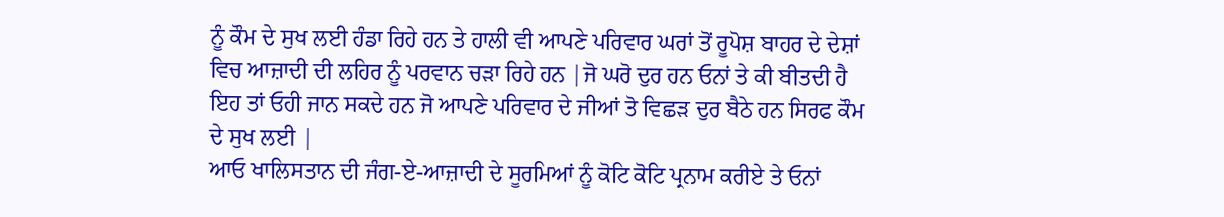ਨੂੰ ਕੌਮ ਦੇ ਸੁਖ ਲਈ ਹੰਡਾ ਰਿਹੇ ਹਨ ਤੇ ਹਾਲੀ ਵੀ ਆਪਣੇ ਪਰਿਵਾਰ ਘਰਾਂ ਤੋਂ ਰੂਪੋਸ਼ ਬਾਹਰ ਦੇ ਦੇਸ਼ਾਂ ਵਿਚ ਆਜ਼ਾਦੀ ਦੀ ਲਹਿਰ ਨੂੰ ਪਰਵਾਨ ਚੜਾ ਰਿਹੇ ਹਨ |ਜੋ ਘਰੋ ਦੁਰ ਹਨ ਓਨਾਂ ਤੇ ਕੀ ਬੀਤਦੀ ਹੈ ਇਹ ਤਾਂ ਓਹੀ ਜਾਨ ਸਕਦੇ ਹਨ ਜੋ ਆਪਣੇ ਪਰਿਵਾਰ ਦੇ ਜੀਆਂ ਤੋ ਵਿਛੜ ਦੁਰ ਬੈਠੇ ਹਨ ਸਿਰਫ ਕੌਮ ਦੇ ਸੁਖ ਲਈ |
ਆਓ ਖਾਲਿਸਤਾਨ ਦੀ ਜੰਗ-ਏ-ਆਜ਼ਾਦੀ ਦੇ ਸੂਰਮਿਆਂ ਨੂੰ ਕੋਟਿ ਕੋਟਿ ਪ੍ਰਨਾਮ ਕਰੀਏ ਤੇ ਓਨਾਂ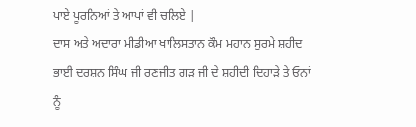ਪਾਏ ਪੂਰਨਿਆਂ ਤੇ ਆਪਾਂ ਵੀ ਚਲਿਏ |
ਦਾਸ ਅਤੇ ਅਦਾਰਾ ਮੀਡੀਆ ਖਾਲਿਸਤਾਨ ਕੌਮ ਮਹਾਨ ਸੁਰਮੇ ਸ਼ਹੀਦ ਭਾਈ ਦਰਸ਼ਨ ਸਿੰਘ ਜੀ ਰਣਜੀਤ ਗੜ ਜੀ ਦੇ ਸ਼ਹੀਦੀ ਦਿਹਾੜੇ ਤੇ ਓਨਾਂ ਨੂੰ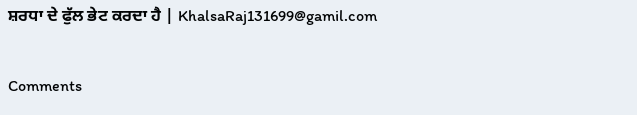ਸ਼ਰਧਾ ਦੇ ਫੁੱਲ ਭੇਟ ਕਰਦਾ ਹੈ | KhalsaRaj131699@gamil.com

Comments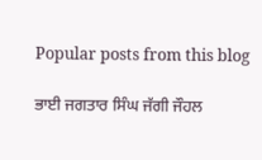Popular posts from this blog

ਭਾਈ ਜਗਤਾਰ ਸਿੰਘ ਜੱਗੀ ਜੌਹਲ